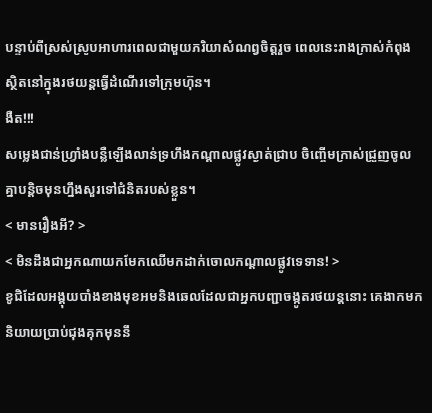បន្ទាប់ពីស្រស់ស្រូបអាហារពេលជាមួយភរិយាសំណព្វចិត្តរួច ពេលនេះរាងក្រាស់កំពុងស្ថិតនៅក្នុងរថយន្តធ្វើដំណើរទៅក្រុមហ៊ុន។
ងឺត!!!
សម្លេងជាន់ហ្វ្រាំងបន្លឺឡើងលាន់ទ្រហឹងកណ្តាលផ្លូវស្ងាត់ជ្រាប ចិញ្ចើមក្រាស់ជ្រួញចូលគ្នាបន្តិចមុនហ្នឹងសួរទៅជំនិតរបស់ខ្លួន។
< មានរឿងអី? >
< មិនដឹងជាអ្នកណាយកមែកឈើមកដាក់ចោលកណ្តាលផ្លូវទេទាន! >
ខូជិដែលអង្គុយបាំងខាងមុខអមនិងឆេលដែលជាអ្នកបញ្ជាចង្កូតរថយន្តនោះ គេងាកមកនិយាយប្រាប់ជុងគុកមុននឹ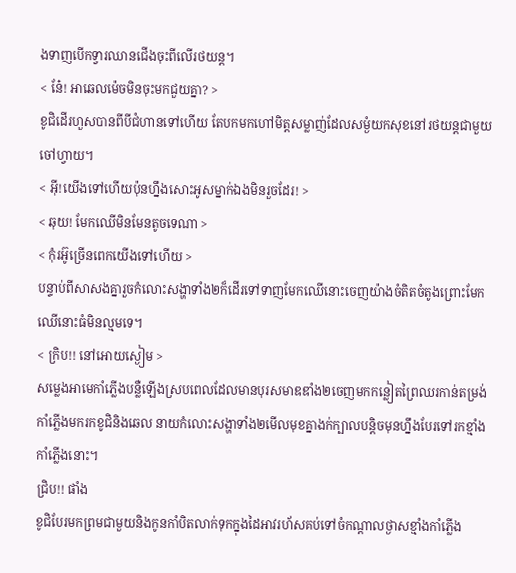ងទាញបើកទ្វារឈានជើងចុះពីលើរថយន្ត។
< នែ៎! អាឆេលម៉េចមិនចុះមកជួយគ្នា? >
ខូជិដើរហួសបានពីបីជំហានទៅហើយ តែបកមកហៅមិត្តសម្លាញ់ដែលសម្ងំយកសុខនៅរថយន្តជាមួយចៅហ្វាយ។
< អ៊ី!យើងទៅហើយប៉ុនហ្នឹងសោះអូសម្នាក់ឯងមិនរួចដែរ! >
< ឆុយ! មែកឈើមិនមែនតូចទេណា >
< កុំរអ៊ូច្រើនពេកយើងទៅហើយ >
បន្ទាប់ពីសាសងគ្នារួចកំលោះសង្ហាទាំង២ក៏ដើរទៅទាញមែកឈើនោះចេញយ៉ាងចំតិតចំតូងព្រោះមែកឈើនោះធំមិនល្មមទេ។
< ក្រិប!! នៅអោយស្ងៀម >
សម្លេងអាមេកាំភ្លើងបន្លឺឡើងស្របពេលដែលមានបុរសមាឌឌាំង២ចេញមកកន្លៀតព្រៃឈរកាន់តម្រង់កាំភ្លើងមករកខូជិនិងឆេល នាយកំលោះសង្ហាទាំង២មើលមុខគ្នាងក់ក្បាលបន្តិចមុនហ្នឹងបែរទៅរកខ្មាំងកាំភ្លើងនោះ។
ជ្រិប!! ផាំង
ខូជិបែរមកព្រមជាមួយនិងកូនកាំបិតលាក់ទុកក្នុងដៃអាវរហ័សគប់ទៅចំកណ្តាលថ្ងាសខ្មាំងកាំភ្លើង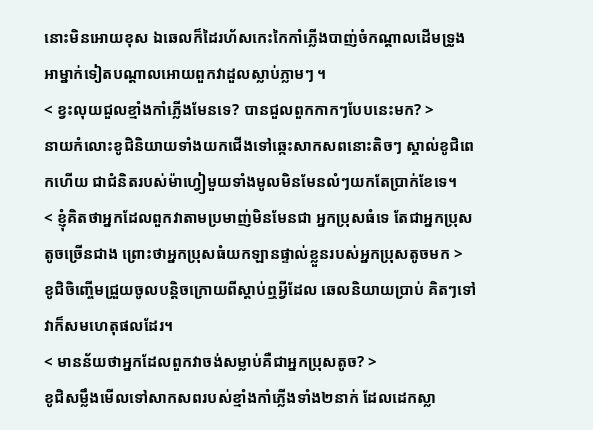នោះមិនអោយខុស ឯឆេលក៏ដៃរហ័សកេះកៃកាំភ្លើងបាញ់ចំកណ្តាលដើមទ្រូងអាម្នាក់ទៀតបណ្តាលអោយពួកវាដួលស្លាប់ភ្លាមៗ ។
< ខ្វះលុយជួលខ្មាំងកាំភ្លើងមែនទេ? បានជួលពួកកាកៗបែបនេះមក? >
នាយកំលោះខូជិនិយាយទាំងយកជើងទៅឆ្កេះសាកសពនោះតិចៗ ស្គាល់ខូជិពេកហើយ ជាជំនិតរបស់ម៉ាហ្វៀមួយទាំងមូលមិនមែនលំៗយកតែប្រាក់ខែទេ។
< ខ្ញុំគិតថាអ្នកដែលពួកវាតាមប្រមាញ់មិនមែនជា អ្នកប្រុសធំទេ តែជាអ្នកប្រុសតូចច្រើនជាង ព្រោះថាអ្នកប្រុសធំយកឡានផ្ទាល់ខ្លួនរបស់អ្នកប្រុសតូចមក >
ខូជិចិញ្ចើមជ្រួយចូលបន្តិចក្រោយពីស្តាប់ឮអ្វីដែល ឆេលនិយាយប្រាប់ គិតៗទៅវាក៏សមហេតុផលដែរ។
< មានន័យថាអ្នកដែលពួកវាចង់សម្លាប់គឺជាអ្នកប្រុសតូច? >
ខូជិសម្លឹងមើលទៅសាកសពរបស់ខ្មាំងកាំភ្លើងទាំង២នាក់ ដែលដេកស្លា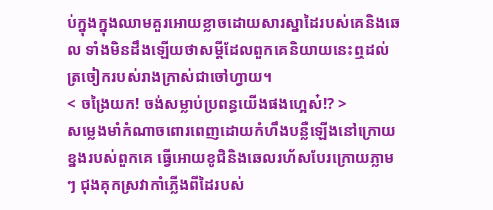ប់ក្នុងក្នុងឈាមគួរអោយខ្លាចដោយសារស្នាដៃរបស់គេនិងឆេល ទាំងមិនដឹងឡើយថាសម្តីដែលពួកគេនិយាយនេះឮដល់ត្រចៀករបស់រាងក្រាស់ជាចៅហ្វាយ។
< ចង្រៃយក! ចង់សម្លាប់ប្រពន្ធយើងផងហ្អេស៎!? >
សម្លេងមាំកំណាចពោរពេញដោយកំហឹងបន្លឺឡើងនៅក្រោយខ្នងរបស់ពួកគេ ធ្វើអោយខូជិនិងឆេលរហ័សបែរក្រោយភ្លាមៗ ជុងគុកស្រវាកាំភ្លើងពីដៃរបស់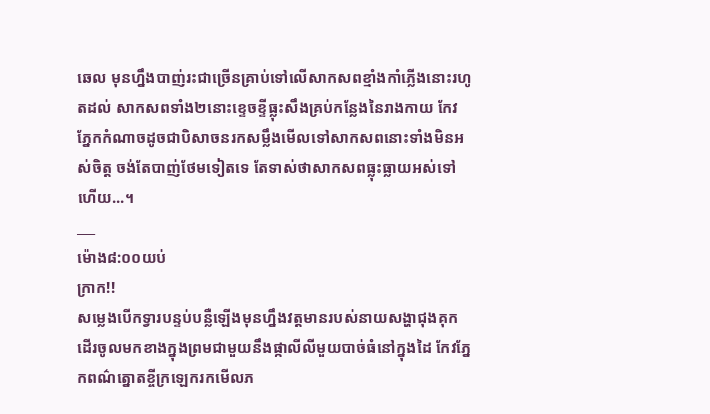ឆេល មុនហ្នឹងបាញ់រះជាច្រើនគ្រាប់ទៅលើសាកសពខ្មាំងកាំភ្លើងនោះរហូតដល់ សាកសពទាំង២នោះខ្ទេចខ្ទីធ្លុះសឹងគ្រប់កន្លែងនៃរាងកាយ កែវភ្នែកកំណាចដូចជាបិសាចនរកសម្លឹងមើលទៅសាកសពនោះទាំងមិនអស់ចិត្ត ចង់តែបាញ់ថែមទៀតទេ តែទាស់ថាសាកសពធ្លុះធ្លាយអស់ទៅហើយ...។
___
ម៉ោង៨:០០យប់
ក្រាក!!
សម្លេងបើកទ្វារបន្ទប់បន្លឺឡើងមុនហ្នឹងវត្តមានរបស់នាយសង្ហាជុងគុកដើរចូលមកខាងក្នុងព្រមជាមួយនឹងផ្កាលីលីមួយបាច់ធំនៅក្នុងដៃ កែវភ្នែកពណ៌ត្នោតខ្ចីក្រឡេករកមើលភ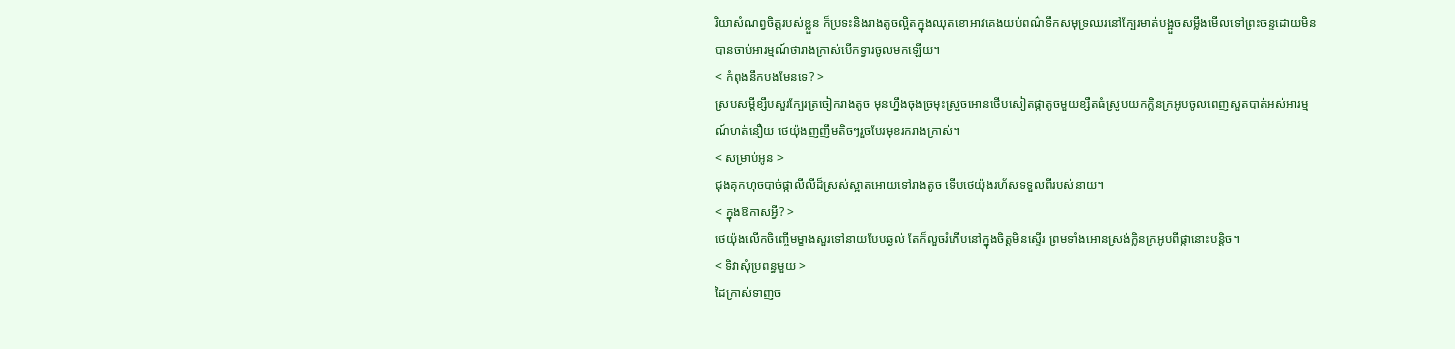រិយាសំណព្វចិត្តរបស់ខ្លួន ក៏ប្រទះនិងរាងតូចល្អិតក្នុងឈុតខោអាវគេងយប់ពណ៌ទឹកសមុទ្រឈរនៅក្បែរមាត់បង្អួចសម្លឹងមើលទៅព្រះចន្ទដោយមិនបានចាប់អារម្មណ៍ថារាងក្រាស់បើកទ្វារចូលមកឡើយ។
< កំពុងនឹកបងមែនទេ? >
ស្របសម្តីខ្សឹបសួរក្បែរត្រចៀករាងតូច មុនហ្នឹងចុងច្រមុះស្រួចអោនថើបសៀតផ្កាតូចមួយខ្សឺតធំស្រូបយកក្លិនក្រអូបចូលពេញសួតបាត់អស់អារម្មណ៍ហត់នឿយ ថេយ៉ុងញញឹមតិចៗរួចបែរមុខរករាងក្រាស់។
< សម្រាប់អូន >
ជុងគុកហុចបាច់ផ្កាលីលីដ៏ស្រស់ស្អាតអោយទៅរាងតូច ទើបថេយ៉ុងរហ័សទទួលពីរបស់នាយ។
< ក្នុងឱកាសអ្វី? >
ថេយ៉ុងលើកចិញ្ចើមម្ខាងសួរទៅនាយបែបឆ្ងល់ តែក៏លួចរំភើបនៅក្នុងចិត្តមិនស្ទើរ ព្រមទាំងអោនស្រង់ក្លិនក្រអូបពីផ្កានោះបន្តិច។
< ទិវាសុំប្រពន្ធមួយ >
ដៃក្រាស់ទាញច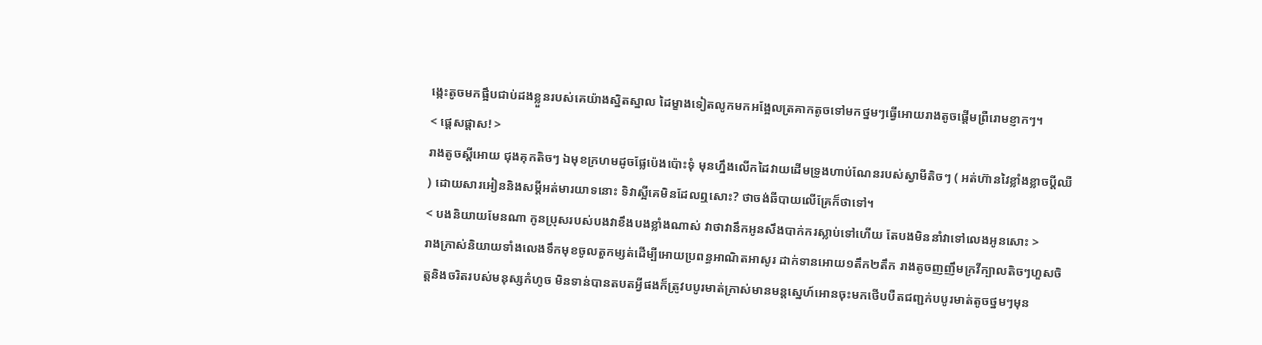ង្កេះតូចមកផ្អឹបជាប់ដងខ្លួនរបស់គេយ៉ាងស្និតស្នាល ដៃម្ខាងទៀតលូកមកអង្អែលត្រគាកតូចទៅមកថ្នមៗធ្វើអោយរាងតូចផ្តើមព្រឺរោមខ្ញាកៗ។
< ផ្តេសផ្តាស! >
រាងតូចស្តីអោយ ជុងគុកតិចៗ ឯមុខក្រហមដូចផ្លែប៉េងប៉ោះទុំ មុនហ្នឹងលើកដៃវាយដើមទ្រូងហាប់ណែនរបស់ស្វាមីតិចៗ ( អត់ហ៊ានវៃខ្លាំងខ្លាចប្តីឈឺ ) ដោយសារអៀននិងសម្តីអត់មារយាទនោះ ទិវាស្អីគេមិនដែលឮសោះ? ថាចង់ឆីបាយលើគ្រែក៏ថាទៅ។
< បងនិយាយមែនណា កូនប្រុសរបស់បងវាខឹងបងខ្លាំងណាស់ វាថាវានឹកអូនសឹងបាក់ករស្លាប់ទៅហើយ តែបងមិននាំវាទៅលេងអូនសោះ >
រាងក្រាស់និយាយទាំងលេងទឹកមុខចូលតួកម្សត់ដើម្បីអោយប្រពន្ធអាណិតអាសូរ ដាក់ទានអោយ១តឹក២តឹក រាងតូចញញឹមក្រវីក្បាលតិចៗហួសចិត្តនិងចរិតរបស់មនុស្សកំហូច មិនទាន់បានតបតអ្វីផងក៏ត្រូវបបូរមាត់ក្រាស់មានមន្តស្នេហ៍អោនចុះមកថើបបឺតជញ្ជក់បបូរមាត់តូចថ្នមៗមុន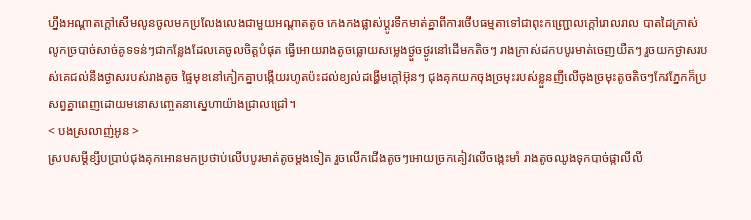ហ្នឹងអណ្តាតក្តៅសើមលូនចូលមកប្រលែងលេងជាមួយអណ្តាតតូច កេងកងផ្លាស់ប្តូរទឹកមាត់គ្នាពីការថើបធម្មតាទៅជាពុះកញ្រ្ជោលក្តៅរោលរាល បាតដៃក្រាស់លូកច្របាច់សាច់គូទទន់ៗជាកន្លែងដែលគេចូលចិត្តបំផុត ធ្វើអោយរាងតូចធ្លោយសម្លេងថ្ងួចថ្ងូរនៅដើមកតិចៗ រាងក្រាស់ដកបបូរមាត់ចេញយឺតៗ រួចយកថ្ងាសរបស់គេជល់នឹងថ្ងាសរបស់រាងតូច ផ្ទៃមុខនៅកៀកគ្នាបង្កើយរហូតប៉ះដល់ខ្យល់ដង្ហើមក្តៅអ៊ុនៗ ជុងគុកយកចុងច្រមុះរបស់ខ្លួនញីលើចុងច្រមុះតូចតិចៗកែវភ្នែកក៏ប្រសព្វគ្នាពេញដោយមនោសញ្ចេតនាស្នេហាយ៉ាងជ្រាលជ្រៅ។
< បងស្រលាញ់អូន >
ស្របសម្តីខ្សឹបប្រាប់ជុងគុកអោនមកប្រថាប់លើបបូរមាត់តូចម្តងទៀត រួចលើកជើងតូចៗអោយច្រកគៀវលើចង្កេះមាំ រាងតូចឈូងទុកបាច់ផ្កាលីលី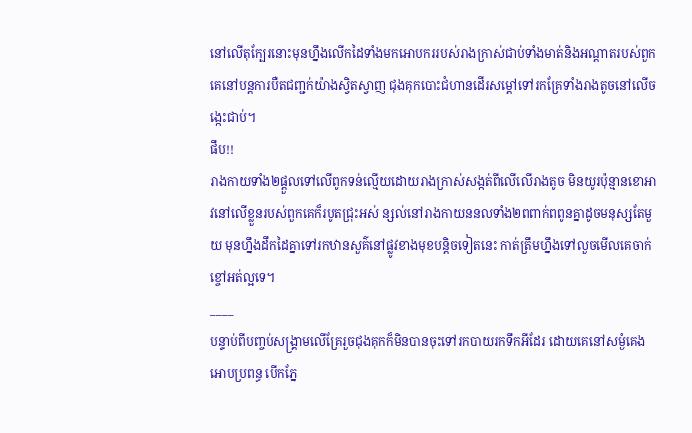នៅលើតុក្បែរនោះមុនហ្នឹងលើកដៃទាំងមកអោបកររបស់រាងក្រាស់ជាប់ទាំងមាត់និងអណ្តាតរបស់ពួកគេនៅបន្តការបឺតជញ្ជក់យ៉ាងស្វិតស្វាញ ជុងគុកបោះជំហានដើរសម្តៅទៅរកគ្រែទាំងរាងតូចនៅលើចង្កេះជាប់។
ផឹប!!
រាងកាយទាំង២ផ្តួលទៅលើពូកទន់ល្មើយដោយរាងក្រាស់សង្កត់ពីលើលើរាងតូច មិនយូរប៉ុន្មានខោអាវនៅលើខ្លួនរបស់ពួកគេក៏របូតជ្រុះអស់ ន្សល់នៅរាងកាយននលទាំង២ពពាក់ពពូនគ្នាដូចមនុស្សតែមួយ មុនហ្នឹងដឹកដៃគ្នាទៅរកឋានសួគ៌នៅផ្លូវខាងមុខបន្តិចទៀតនេះ កាត់ត្រឹមហ្នឹងទៅលួចមើលគេចាក់ខ្ចៅអត់ល្អទេ។
____
បន្ទាប់ពីបញ្ចប់សង្រ្គាមលើគ្រែរួចជុងគុកក៏មិនបានចុះទៅរកបាយរកទឹកអីដែរ ដោយគេនៅសម្ងំគេងអោបប្រពន្ធ បើកភ្នែ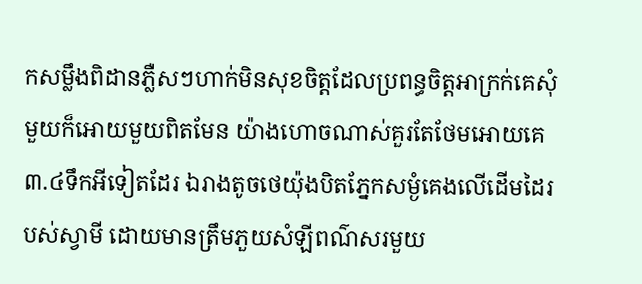កសម្លឹងពិដានភ្លឺសៗហាក់មិនសុខចិត្តដែលប្រពន្ធចិត្តអាក្រក់គេសុំមួយក៏អោយមួយពិតមែន យ៉ាងហោចណាស់គួរតែថែមអោយគេ ៣.៤ទឹកអីទៀតដែរ ឯរាងតូចថេយ៉ុងបិតភ្នែកសម្ងំគេងលើដើមដៃរបស់ស្វាមី ដោយមានត្រឹមភួយសំឡីពណ៌សរមួយ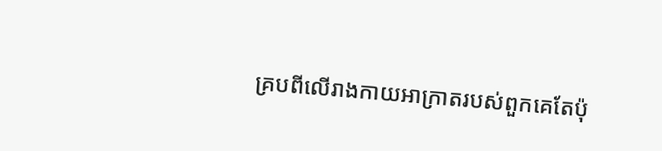គ្របពីលើរាងកាយអាក្រាតរបស់ពួកគេតែប៉ុ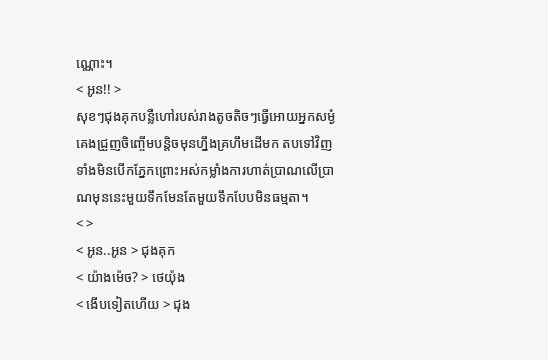ណ្ណោះ។
< អូន!! >
សុខៗជុងគុកបន្លឺហៅរបស់រាងតូចតិចៗធ្វើអោយអ្នកសម្ងំគេងជ្រួញចិញ្ចើមបន្តិចមុនហ្នឹងគ្រហឹមដើមក តបទៅវិញទាំងមិនបើកភ្នែកព្រោះអស់កម្លាំងការហាត់ប្រាណលើប្រាណមុននេះមួយទឹកមែនតែមួយទឹកបែបមិនធម្មតា។
< >
< អូន..អូន > ជុងគុក
< យ៉ាងម៉េច? > ថេយ៉ុង
< ងើបទៀតហើយ > ជុង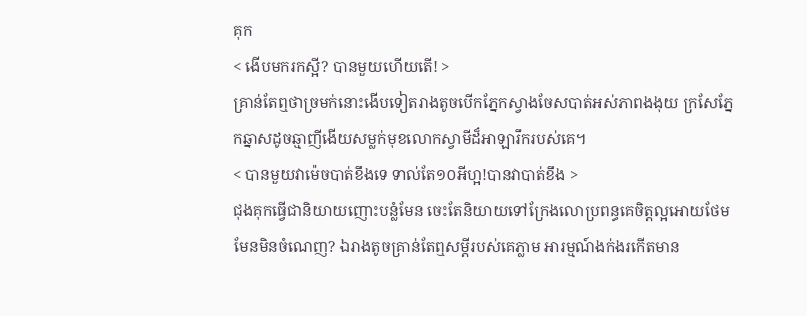គុក
< ងើបមករកស្អី? បានមួយហើយតើ! >
គ្រាន់តែឮថាច្រមក់នោះងើបទៀតរាងតូចបើកភ្នែកស្វាងចែសបាត់អស់ភាពងងុយ ក្រសែភ្នែកឆ្នាសដូចឆ្មាញីងើយសម្លក់មុខលោកស្វាមីដ៏អាឡារឹករបស់គេ។
< បានមួយវាម៉េចបាត់ខឹងទេ ទាល់តែ១០អីហ្អ!បានវាបាត់ខឹង >
ជុងគុកធ្វើជានិយាយញោះបន្លំមែន ចេះតែនិយាយទៅក្រែងលោប្រពន្ធគេចិត្តល្អអោយថែមមែនមិនចំណេញ? ឯរាងតូចគ្រាន់តែឮសម្តីរបស់គេភ្លាម អារម្មណ៍ងក់ងរកើតមាន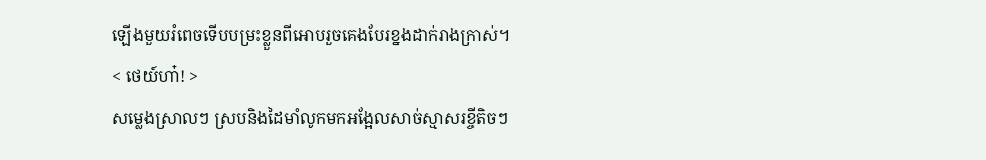ឡើងមួយរំពេចទើបបម្រះខ្លួនពីអោបរួចគេងបែរខ្នងដាក់រាងក្រាស់។
< ថេយ៍ហា៎! >
សម្លេងស្រាលៗ ស្របនិងដៃមាំលូកមកអង្អែលសាច់ស្មាសរខ្ចីតិចៗ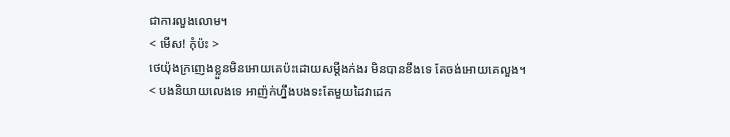ជាការលួងលោម។
< មើស! កុំប៉ះ >
ថេយ៉ុងក្រញេងខ្លួនមិនអោយគេប៉ះដោយសម្តីងក់ងរ មិនបានខឹងទេ តែចង់អោយគេលួង។
< បងនិយាយលេងទេ អាញ៉ក់ហ្នឹងបងទះតែមួយដៃវាដេក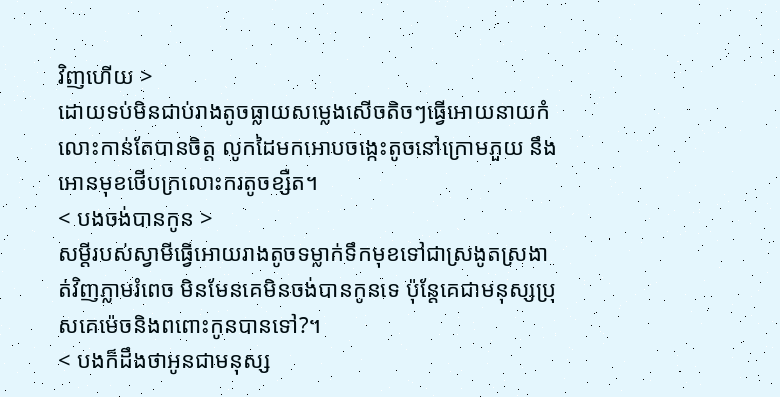វិញហើយ >
ដោយទប់មិនជាប់រាងតូចធ្លាយសម្លេងសើចតិចៗធ្វើអោយនាយកំលោះកាន់តែបានចិត្ត លូកដៃមកអោបចង្កេះតូចនៅក្រោមភួយ នឹងអោនមុខថើបក្រលោះករតូចខ្សឺត។
< បងចង់បានកូន >
សម្ដីរបស់ស្វាមីធ្វើអោយរាងតូចទម្លាក់ទឹកមុខទៅជាស្រងូតស្រងាត់វិញភ្លាមរំពេច មិនមែនគេមិនចង់បានកូនទេ ប៉ុន្តែគេជាមនុស្សប្រុសគេម៉េចនិងពពោះកូនបានទៅ?។
< បងក៏ដឹងថាអូនជាមនុស្ស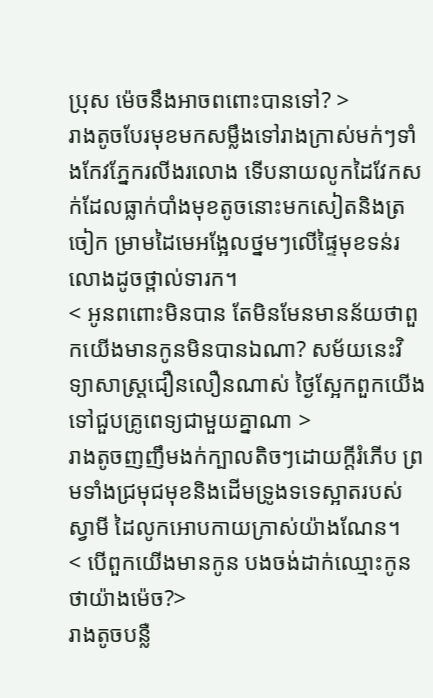ប្រុស ម៉េចនឹងអាចពពោះបានទៅ? >
រាងតូចបែរមុខមកសម្លឹងទៅរាងក្រាស់មក់ៗទាំងកែវភ្នែករលីងរលោង ទើបនាយលូកដៃវែកសក់ដែលធ្លាក់បាំងមុខតូចនោះមកសៀតនិងត្រចៀក ម្រាមដៃមេអង្អែលថ្នមៗលើផ្ទៃមុខទន់រលោងដូចថ្ពាល់ទារក។
< អូនពពោះមិនបាន តែមិនមែនមានន័យថាពួកយើងមានកូនមិនបានឯណា? សម័យនេះវិទ្យាសាស្ត្រជឿនលឿនណាស់ ថ្ងៃស្អែកពួកយើងទៅជួបគ្រូពេទ្យជាមួយគ្នាណា >
រាងតូចញញឹមងក់ក្បាលតិចៗដោយក្តីរំភើប ព្រមទាំងជ្រមុជមុខនិងដើមទ្រូងទទេស្អាតរបស់ស្វាមី ដៃលូកអោបកាយក្រាស់យ៉ាងណែន។
< បើពួកយើងមានកូន បងចង់ដាក់ឈ្មោះកូនថាយ៉ាងម៉េច?>
រាងតូចបន្លឺ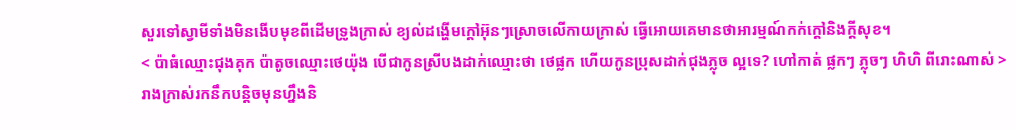សួរទៅស្វាមីទាំងមិនងើបមុខពីដើមទ្រូងក្រាស់ ខ្យល់ដង្ហើមក្តៅអ៊ុនៗស្រោចលើកាយក្រាស់ ធ្វើអោយគេមានថាអារម្មណ៍កក់ក្ដៅនិងក្តីសុខ។
< ប៉ាធំឈ្មោះជុងគុក ប៉ាតូចឈ្មោះថេយ៉ុង បើជាកូនស្រីបងដាក់ឈ្មោះថា ថេផ្លក ហើយកូនប្រុសដាក់ជុងភ្លុច ល្អទេ? ហៅកាត់ ផ្លកៗ ភ្លុចៗ ហិហិ ពីរោះណាស់ >
រាងក្រាស់រកនឹកបន្តិចមុនហ្នឹងនិ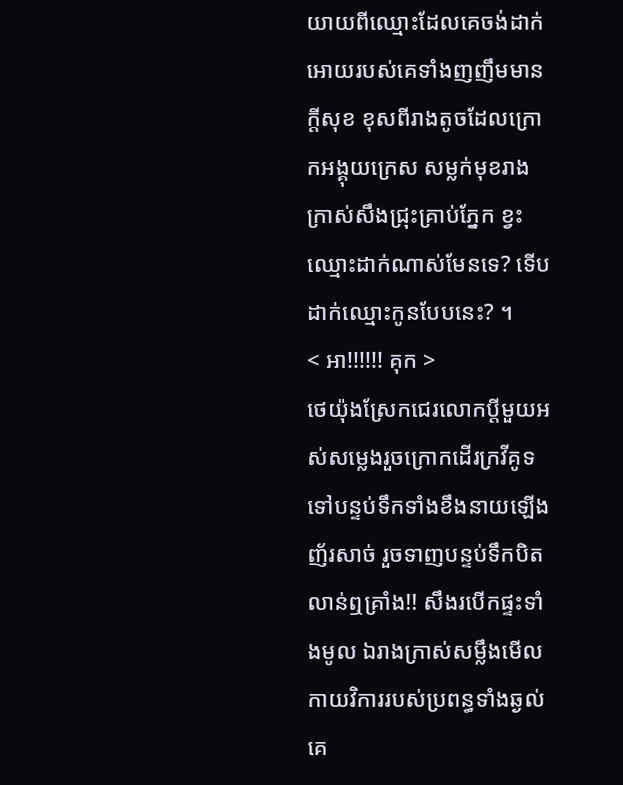យាយពីឈ្មោះដែលគេចង់ដាក់អោយរបស់គេទាំងញញឹមមានក្តីសុខ ខុសពីរាងតូចដែលក្រោកអង្គុយក្រេស សម្លក់មុខរាងក្រាស់សឹងជ្រុះគ្រាប់ភ្នែក ខ្វះឈ្មោះដាក់ណាស់មែនទេ? ទើបដាក់ឈ្មោះកូនបែបនេះ? ។
< អា!!!!!! គុក >
ថេយ៉ុងស្រែកជេរលោកប្តីមួយអស់សម្លេងរួចក្រោកដើរក្រវីគូទទៅបន្ទប់ទឹកទាំងខឹងនាយឡើងញ័រសាច់ រួចទាញបន្ទប់ទឹកបិតលាន់ឮគ្រាំង!! សឹងរបើកផ្ទះទាំងមូល ឯរាងក្រាស់សម្លឹងមើលកាយវិការរបស់ប្រពន្ធទាំងឆ្ងល់ គេ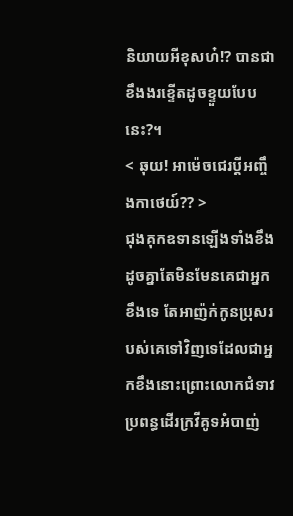និយាយអីខុសហ៎!? បានជាខឹងងរខ្ទើតដូចខ្ទួយបែបនេះ?។
< ឆុយ! អាម៉េចជេរប្តីអញ្ចឹងកាថេយ៍?? >
ជុងគុកឧទានឡើងទាំងខឹងដូចគ្នាតែមិនមែនគេជាអ្នកខឹងទេ តែអាញ៉ក់កូនប្រុសរបស់គេទៅវិញទេដែលជាអ្នកខឹងនោះព្រោះលោកជំទាវប្រពន្ធដើរក្រវីគូទអំបាញ់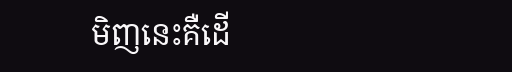មិញនេះគឺដើ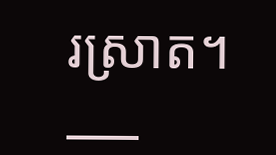រស្រាត។
___